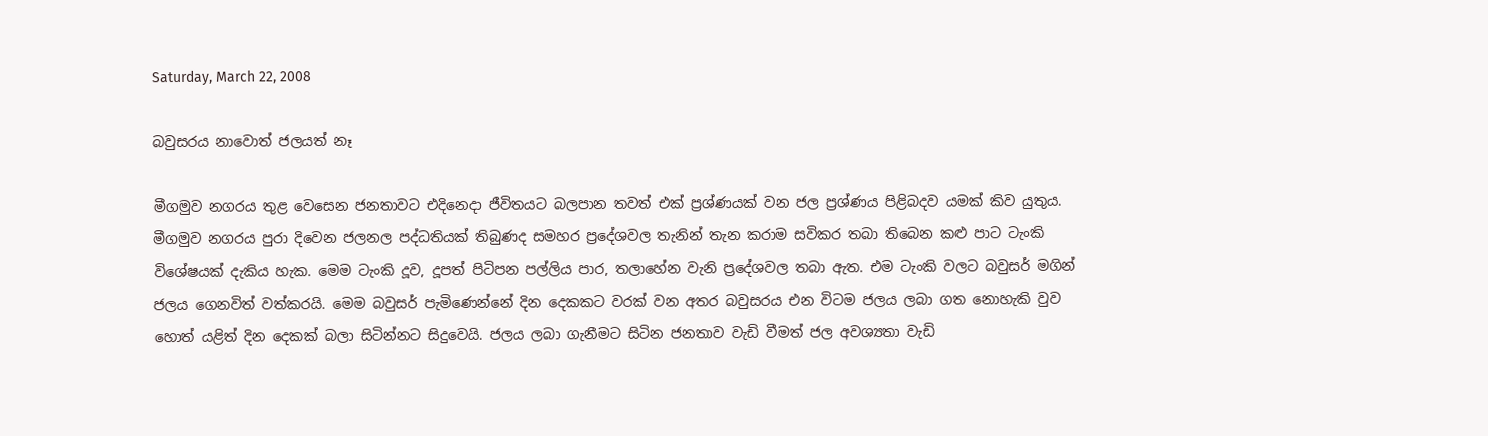Saturday, March 22, 2008

බවුසරය නාවොත් ජලයත් නෑ

මීගමුව නගරය තුළ වෙසෙන ජනතාවට එදිනෙදා ජීවිතයට බලපාන තවත් එක් ප්‍රශ්ණයක් වන ජල ප්‍රශ්ණය පිළිබදව යමක් කිව යුතුය. මීගමුව නගරය පුරා දිවෙන ජලනල පද්ධතියක් තිබුණද සමහර ප්‍රදේශවල තැනින් තැන කරාම සවිකර තබා තිබෙන කළු පාට ටැංකි විශේෂයක් දැකිය හැක. මෙ‍ම ටැංකි දූව, දූපත් පිටිපන පල්ලිය පාර, තලාහේන වැනි ප්‍රදේශවල තබා ඇත. එම ටැංකි වලට බවුසර් මගින් ජලය ගෙනවිත් වත්කරයි. මෙම‍ බවුසර් පැමිණෙන්නේ දින දෙකකට වරක් වන අතර බවුසරය එන විටම ජලය ලබා ගත නොහැකි වුව හොත් යළිත් දින දෙකක් බලා සිටින්නට සිදුවෙයි. ජලය ලබා ගැනීමට සිටින ජනතාව වැඩි වීමත් ජල අවශ්‍යතා වැඩි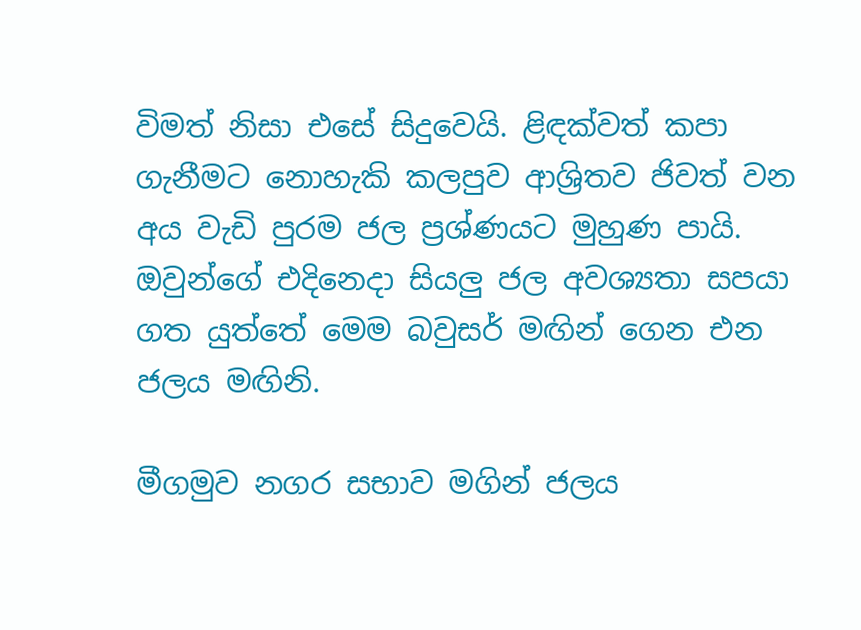විමත් නිසා එසේ සිදුවෙයි. ළිඳක්වත් කපා ගැනීමට නොහැකි කලපුව ආශ්‍රිතව ජිවත් වන අය වැඩි පුරම ජල ප්‍රශ්ණයට මුහුණ පායි. ඔවුන්ගේ එදිනෙදා සියලු ජල අවශ්‍යතා සපයා ගත යුත්තේ මෙම බවුසර් මඟින් ගෙන එන ජලය මඟිනි.

මීගමුව නගර සභාව මගින් ජලය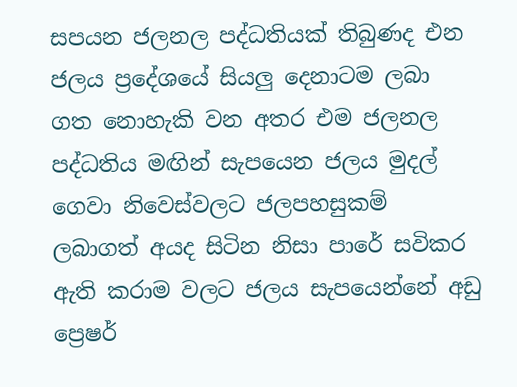සපයන ජලනල පද්ධතියක් තිබුණද එන ජලය ප්‍රදේශයේ සියලු දෙනාටම ලබා ගත නොහැකි වන අතර එම ජලනල පද්ධතිය මඟින් සැපයෙන ජලය මුදල් ගෙවා නිවෙස්වලට ජලපහසුකම් ලබාගත් අයද සිටින නිසා පාරේ සවිකර ඇති කරාම වලට ජලය සැපයෙන්නේ අඩු ප්‍රෙෂර්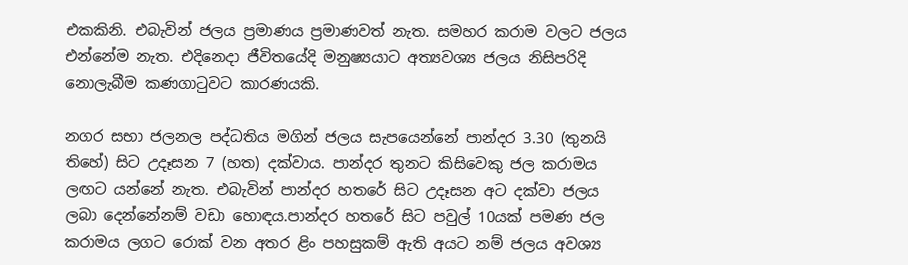එකකිනි. එබැවින් ජලය ප්‍රමාණය ප්‍රමාණවත් නැත. සමහර කරාම වලට ජලය එන්නේම නැත. එදිනෙදා ජීවිතයේදි මනුෂ්‍යයාට අත්‍යවශ්‍ය ජලය නිසිපරිදි නොලැබීම කණගාටුවට කාරණයකි.

නගර සභා ජලනල පද්ධතිය මගින් ජලය සැපයෙන්නේ පාන්දර 3.30 (තුනයි තිහේ) සිට උදෑසන 7 (හත) දක්වාය. පාන්දර තුනට කිසිවෙකු ජල කරාමය ලඟට යන්නේ නැත. එබැවින් පාන්දර හතරේ සිට උදෑසන අට දක්වා ජලය ලබා දෙන්නේනම් වඩා හොඳය.පාන්දර හතරේ සිට පවුල් 10යක් පමණ ජල කරාමය ලගට රොක් වන අතර ළිං පහසුකම් ඇති අයට නම් ජලය අවශ්‍ය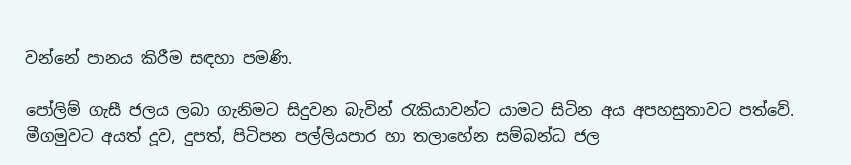වන්නේ පානය කිරීම සඳහා පමණි.

පෝලිම් ගැසී ජලය ලබා ගැනිමට සිදුවන බැවින් රැකියාවන්ට යාමට සිටින අය අපහසුතාවට පත්වේ. මීගමුවට අයත් දූව, දුපත්, පිටිපන පල්ලියපාර හා තලාහේන සම්බන්ධ ජල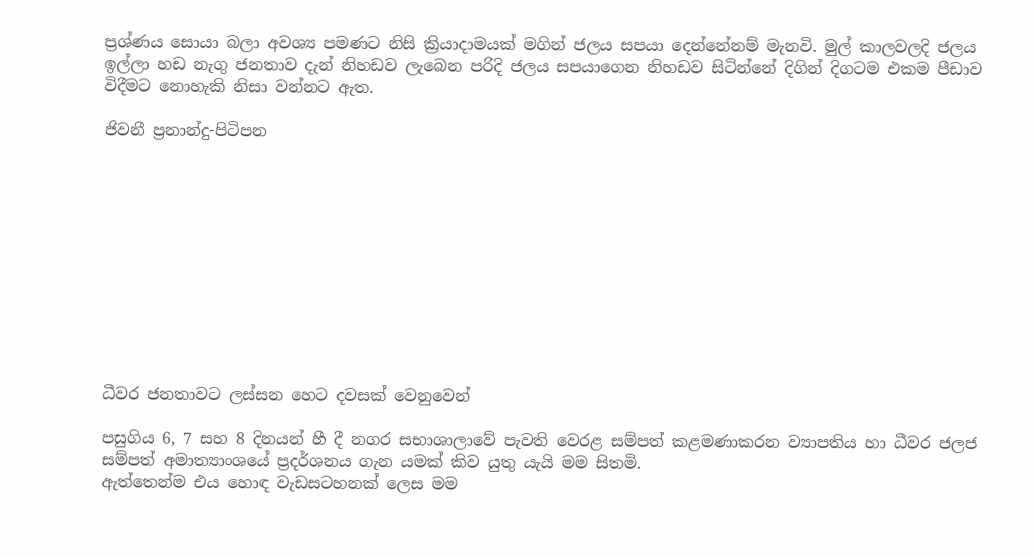ප්‍රශ්ණය සොයා බලා අවශ්‍ය පමණට නිසි ක්‍රියාදාමයක් මගින් ජලය සපයා දෙන්නේනම් මැනවි. මුල් කාලවලදි ජලය ඉල්ලා හඩ නැගු ජනතාව දැන් නිහඩව ලැබෙන පරිදි ජලය සපයාගෙන නිහඩව සිටින්නේ දිගින් දිගටම එකම පීඩාව විදීමට නොහැකි නිසා වන්නට ඇත.

ජිවනී ප්‍රනාන්දු-පිටිපන











ධීවර ජනතාවට ලස්සන හෙට දවසක් වෙනුවෙන්

පසුගිය 6, 7 සහ 8 දිනයන් හී දී නගර සභාශාලාවේ පැවති වෙරළ සම්පත් කළමණාකරන ව්‍යාපතිය හා ධීවර ජලජ සම්පත් අමාත්‍යාංශයේ ප්‍රදර්ශනය ගැන යමක් කිව යුතු යැයි මම සිතමි.
ඇත්තෙන්ම එය හොඳ වැඩසටහනක් ලෙස මම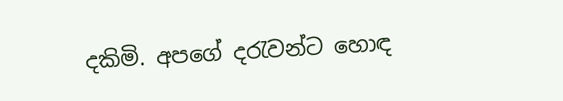දකිමි. අපගේ දරැවන්ට හොඳ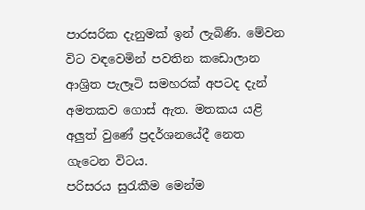පාරසරික දැනුමක් ඉන් ලැබිණි. මේවන විට වඳවෙමින් පවතින කඩොලාන ආශ්‍රිත පැලෑටි සමහරක් අපටද දැන් අමතකව ගොස් ඇත. මතකය යළි අලුත් වුණේ ප්‍රදර්ශනයේදී නෙත ගැටෙන විටය.
පරිසරය සුරැකීම මෙන්ම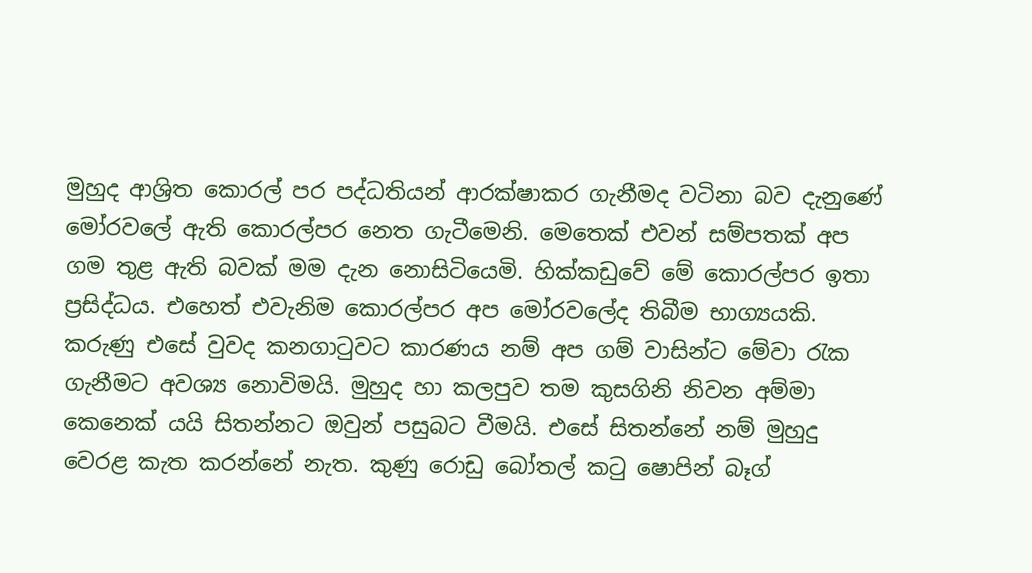මුහුද ආශ්‍රිත කොරල් පර පද්ධතියන් ආරක්ෂාකර ගැනීමද වටිනා බව දැනුණේ මෝරවලේ ඇති කොරල්පර නෙත ගැටීමෙනි. මෙතෙක් එවන් සම්පතක් අප ගම තුළ ඇති බවක් මම දැන නොසිටියෙමි. හික්කඩුවේ මේ කොරල්පර ඉතා ප්‍රසිද්ධය. එහෙත් එවැනිම කොරල්පර අප මෝරවලේද තිබීම භාග්‍යයකි.
කරුණු එසේ වුවද කනගාටුවට කාරණය නම් අප ගම් වාසින්ට මේවා රැක ගැනීමට අවශ්‍ය නොවිමයි. මුහුද හා කලපුව තම කුසගිනි නිවන අම්මා කෙනෙක් යයි සිතන්නට ඔවුන් පසුබට වීමයි. එසේ සිතන්නේ නම් මුහුදු වෙරළ කැත කරන්නේ නැත. කුණු රොඩු බෝතල් කටු ෂොපින් බෑග්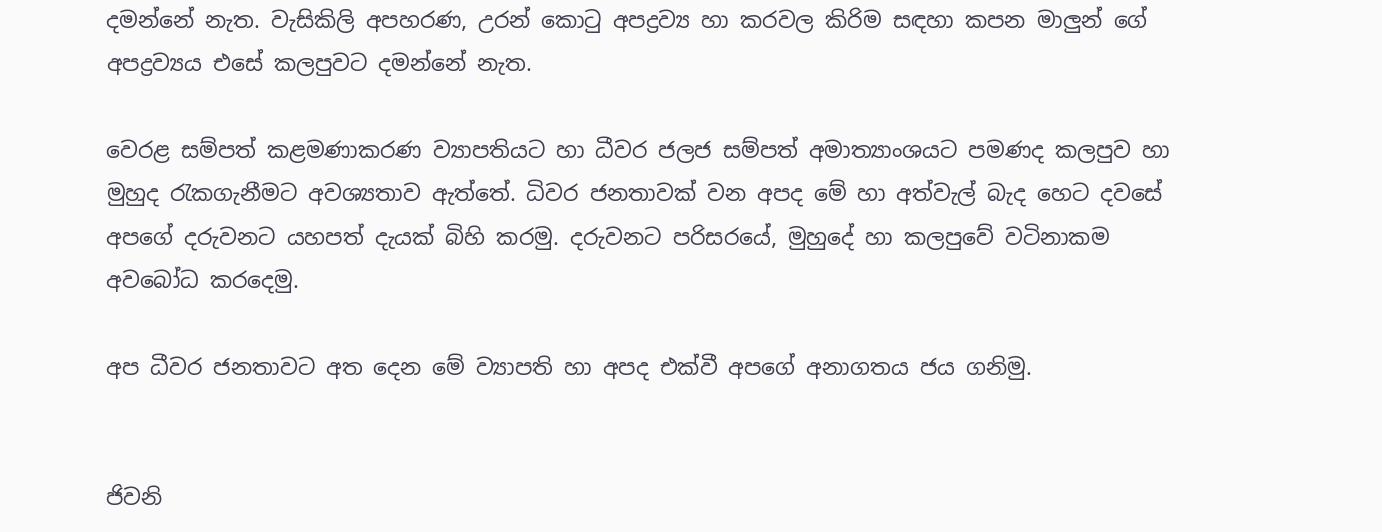දමන්නේ නැත. වැසිකිලි අපහරණ, උරන් කොටු අපද්‍රව්‍ය හා කරවල කිරිම සඳහා කපන මාලුන් ගේ අපද්‍රව්‍යය එසේ කලපුවට දමන්නේ නැත.

වෙරළ සම්පත් කළමණාකරණ ව්‍යාපතියට හා ධීවර ජලජ සම්පත් අමාත්‍යාංශයට පමණද කලපුව හා මුහුද රැකගැනීමට අවශ්‍යතාව ඇත්තේ. ධිවර ජනතාවක් වන අපද මේ හා අත්වැල් බැද හෙට දවසේ අපගේ දරුවනට යහපත් දැයක් බිහි කරමු. දරුවනට පරිසරයේ, මුහුදේ හා කලපුවේ වටිනාකම අවබෝධ කරදෙමු.

අප ධීවර ජනතාවට අත දෙන මේ ව්‍යාපති හා අපද එක්වී අපගේ අනාගතය ජය ගනිමු.


ජිවනි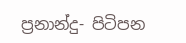ප්‍රනාන්දු- පිටිපන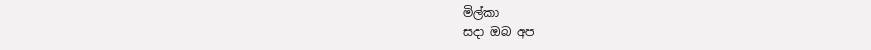මිල්කා
සදා ඔබ අප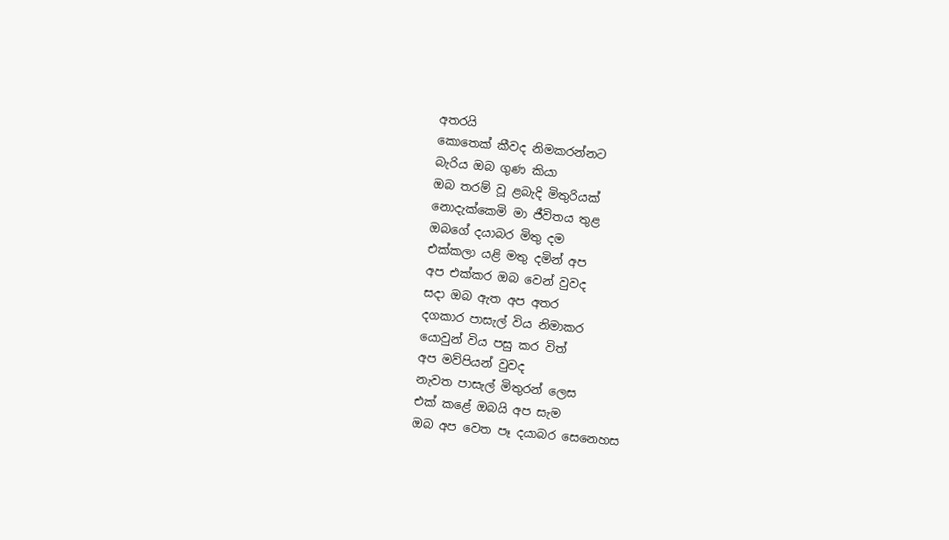අතරයි
කොතෙක් කීවද නිමකරන්නට
බැරිය ඔබ ගුණ කියා
ඔබ තරම් වූ ළබැදි මිතුරියක්
නොදැක්කෙමි මා ජීවිතය තුළ
ඔබගේ දයාබර මිතු දම
එක්කලා යළි මතු දමින් අප
අප එක්කර ඔබ වෙන් වුවද
සදා ඔබ ඇත අප අතර
දගකාර පාසැල් විය නිමාකර
යොවුන් විය පසු කර විත්
අප මව්පියන් වුවද
නැවත පාසැල් මිතුරන් ලෙස
එක් කළේ ඔබයි අප සැම
ඔබ අප වෙත පෑ දයාබර සෙනෙහස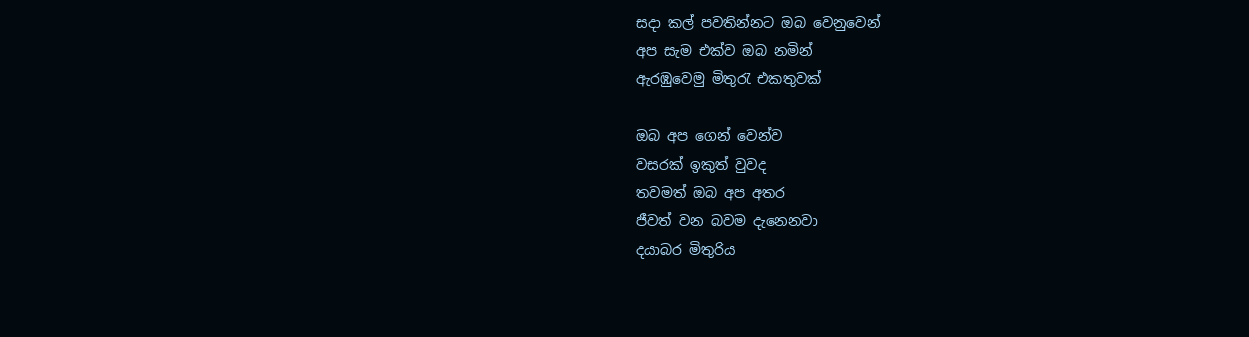සදා කල් පවතින්නට ඔබ වෙනුවෙන්
අප සැම එක්ව ඔබ නමින්
ඇරඹුවෙමු මිතුරැ එකතුවක්

ඔබ අප ගෙන් වෙන්ව
වසරක් ඉකුත් වුවද
තවමත් ඔබ අප අතර
ජීවත් වන බවම දැනෙනවා
දයාබර මිතුරිය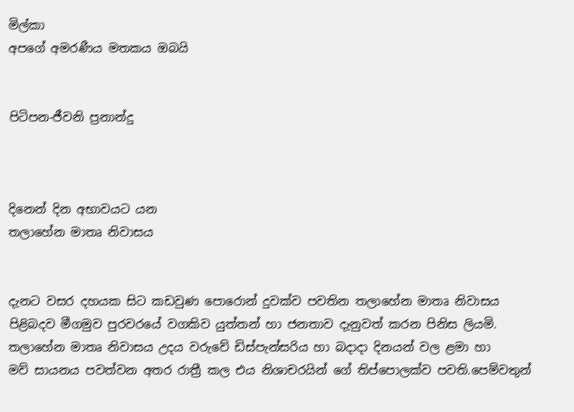මිල්කා
අපගේ අමරණීය මතකය ඔබයි


පිටිපන-ජීවනි ප්‍රනාන්දු



දිනෙන් දින අභාවයට යන
තලාහේන මාතෘ නිවාසය


දැනට වසර දහයක සිට කඩවුණ පොරොන් දුවක්ව පවතින තලාහේන මාතෘ නිවාසය
පිළිබදව මීගමුව පුරවරයේ වගකිව යුත්තන් හා ජනතාව දැනුවත් කරන පිනිස ලියමි.
තලාහේන මාතෘ නිවාසය උදය වරුවේ ඩිස්පැන්සරිය හා බදාදා දිනයන් වල ළමා හා
මව් සායනය පවත්වන අතර රාත්‍රී කල එය නිශාචරයින් ගේ තිප්පොලක්ව පවති.පෙම්වතුන්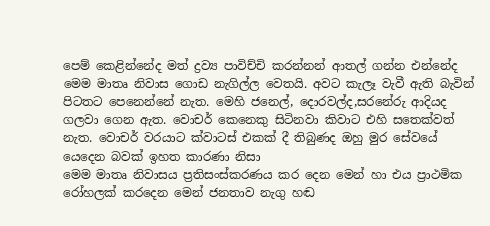පෙම් කෙළින්නේද මත් ද්‍රව්‍ය පාවිච්චි කරන්නන් ආතල් ගන්න එන්නේද මෙ‍ම මාතෘ නිවාස ගොඩ නැගිල්ල වෙතයි. අවට කැලෑ වැවී ඇති බැවින් පිටතට පෙනෙන්නේ නැත. මෙහි ජනෙල්, දොරවල්ද,සරනේරු ආදියද ගලවා ගෙන ඇත. වොචර් කෙනෙකු සිටිනවා කිවාට එහි සතෙක්වත් නැත. වොචර් වරයාට ක්වාටස් එකක් දී තිබුණද ඔහු මුර සේවයේ යෙදෙන බවක් ඉහත කාරණා නිසා
මෙම මාතෘ නිවාසය ප්‍රතිසංස්කරණය කර දෙන මෙන් හා එය ප්‍රාථමික රෝහලක් කරදෙන මෙන් ජනතාව නැගු හඬ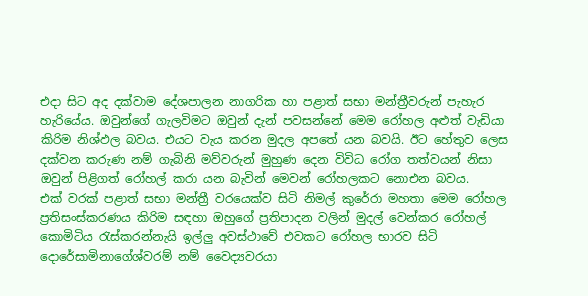එදා සිට අද දක්වාම දේශපාලන නාගරික හා පළාත් සභා මන්ත්‍රීවරුන් පැහැර හැරියේය. ඔවුන්ගේ ගැලවිමට ඔවුන් දැන් පවසන්නේ මෙම රෝහල අළුත් වැඩියා කිරිම නිශ්ඵල බවය. එයට වැය කරන මුදල අපතේ යන බවයි. ඊට හේතුව ලෙස දක්වන කරුණ නම් ගැබිනි මව්වරුන් මුහුණ දෙන විවිධ රෝග තත්වයන් නිසා ඔවුන් පිළිගත් රෝහල් කරා යන බැවින් මෙවන් රෝහලකට නෙ‍ාඑන බවය.
එක් වරක් පළාත් සභා මන්ත්‍රී වරයෙක්ව සිටි නිමල් කුරේරා මහතා මෙම රෝහල ප්‍රතිසංස්කරණය කිරිම සඳහා ඔහුගේ ප්‍රතිපාදන වලින් මුදල් වෙන්කර රෝහල් කොමිටිය රැස්කරන්නැයි ඉල්ලු අවස්ථාවේ එවකට රෝහල භාරව සිටි දොරේසාමිනාගේශ්වරම් නම් වෛද්‍යවරයා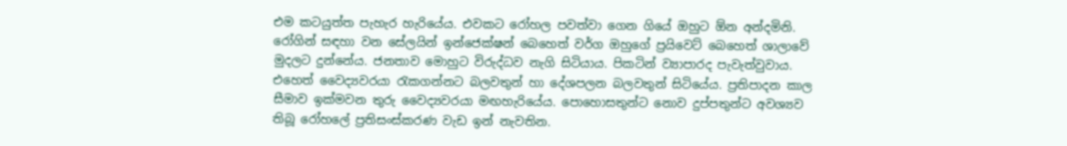එම කටයුත්ත පැහැර හැරියේය. එවකට රෝහල පවත්වා ගෙන ගියේ ඔහුට ඕන අන්දමිනි. රෝගින් සඳහා වන සේලයින් ඉන්ජෙක්ෂන් බෙහෙත් වර්ග ඔහුගේ ප්‍රයිවෙට් බෙහෙත් ශාලාවේ මුදලට දුන්නේය. ජනතාව මොහුට විරුද්ධව නැගි සිටියාය. පිකටින් ව්‍යාපාරද පැවැත්වුවාය. එහෙත් වෛද්‍යවරයා රැකගන්නට බලවතුන් හා දේශපලන බලවතුන් සිටියේය. ප්‍රතිපාදන කාල සීමාව ඉක්මවන තුරු වෛද්‍යවරයා මඟහැරියේය. පොහොසතුන්ට නොව දුප්පතුන්ට අවශ්‍යව තිබූ රෝහලේ ප්‍රතිසංස්කරණ වැඩ ඉන් නැවතින.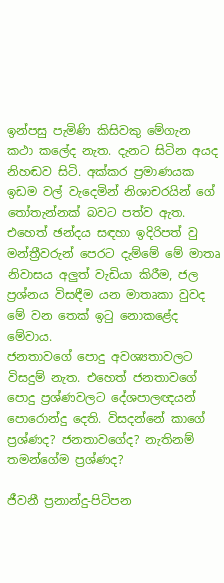ඉන්පසු පැමිණි කිසිවකු මේගැන කථා කලේද නැත. දැනට සිටින අයද නිහඬව සිටි. අක්කර ප්‍රමාණයක ඉඩම වල් වැදෙමින් නිශාචරයින් ගේ තෝතැන්නක් බවට පත්ව ඇත. එහෙත් ඡන්දය සඳහා ඉදිරිපත් වු මන්ත්‍රීවරුන් පෙරට දැම්මේ මේ මාතෘ නිවාසය අලුත් වැඩියා කිරීම, ජල ප්‍රශ්නය විසඳීම යන මාතෘකා වුවද මේ වන තෙක් ඉටු නොකළේද මේවාය.
ජනතාවගේ පොදු අවශ්‍යතාවලට විසදුම් නැත. එහෙත් ජනතාවගේ පොදු ප්‍රශ්ණවලට දේශපාලඥයන් පොරොන්දු දෙති. විසදන්නේ කාගේ ප්‍රශ්ණද? ජනතාවගේද? නැතිනම් තමන්ගේම ප්‍රශ්ණද?

ජීවනී ප්‍රනාන්දු-පිටිපන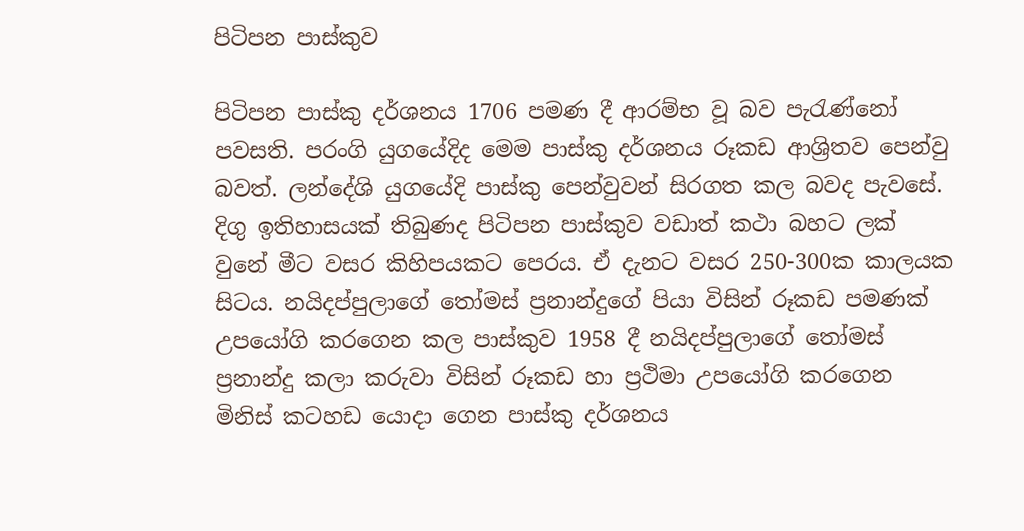පිටිපන පාස්කුව

පිටිපන පාස්කු දර්ශනය 1706 පමණ දී ආරම්භ වූ බව පැරැණ්නෝ පවසති. පරංගි යුගයේදිද මෙ‍ම පාස්කු දර්ශනය රූකඩ ආශ්‍රිතව පෙන්වු බවත්. ලන්දේශි යුගයේදි පාස්කු පෙන්වුවන් සිරගත කල බවද පැවසේ.
දිගු ඉතිහාසයක් තිබුණද පිටිපන පාස්කුව වඩාත් කථා බහට ලක් වුනේ මීට වසර කිහිපයකට පෙරය. ඒ දැනට වසර 250-300ක කාලයක සිටය. නයිදප්පුලාගේ තෝමස් ප්‍රනාන්දුගේ පියා විසින් රූකඩ පමණක් උපයෝගි කරගෙන කල පාස්කුව 1958 දී නයිදප්පුලාගේ තෝමස් ප්‍රනාන්දු කලා කරුවා විසින් රූකඩ හා ප්‍රථිමා උපයෝගි කරගෙන මිනිස් කටහඩ යොදා ගෙන පාස්කු දර්ශනය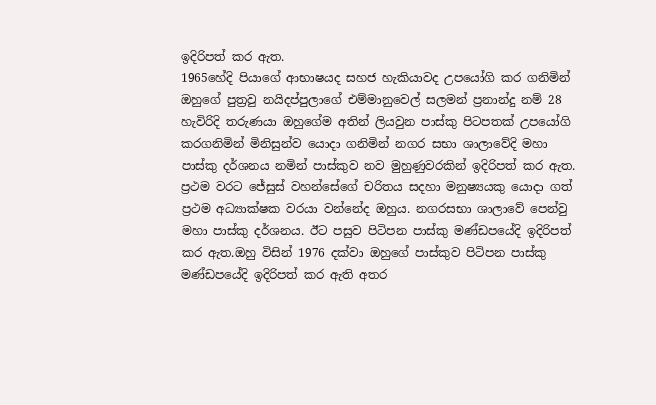ඉදිරිපත් කර ඇත.
1965හේදි පියාගේ ආභාෂයද සහජ හැකියාවද උපයෝගි කර ගනිමින් ඔහුගේ පුත්‍රවු නයිදප්පුලාගේ එම්මානුවෙල් සලමන් ප්‍රනාන්දු නම් 28 හැවිරිදි තරුණයා ඔහුගේම අතින් ලියවුන පාස්කු පිටපතක් උපයෝගි කරගනිමින් මිනිසුන්ව යොදා ගනිමින් නගර සභා ශාලාවේදි මහා පාස්කු දර්ශනය නමින් පාස්කුව නව මුහුණුවරකින් ඉදිරිපත් කර ඇත.
ප්‍රථම වරට ජේසුස් වහන්සේගේ චරිතය සදහා මනුෂ්‍යයකු යොදා ගත් ප්‍රථම අධ්‍යාක්ෂක වරයා වන්නේද ඔහුය. නගරසභා ශාලාවේ පෙන්වු මහා පාස්කු දර්ශනය. ඊට පසුව පිටිපන පාස්කු මණ්ඩපයේදි ඉදිරිපත් කර ඇත.ඔහු විසින් 1976 දක්වා ඔහුගේ පාස්කුව පිටිපන පාස්කු මණ්ඩපයේදි ඉදිරිපත් කර ඇති අතර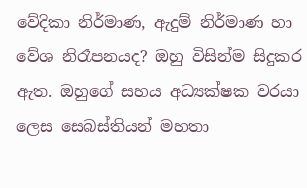වේදිකා නිර්මාණ, ඇදුම් නිර්මාණ හා වේශ නිරෑපනයද? ඔහු විසින්ම සිදුකර ඇත. ඔහුගේ සහය අධ්‍යක්ෂක වරයා ලෙස සෙබස්තියන් මහතා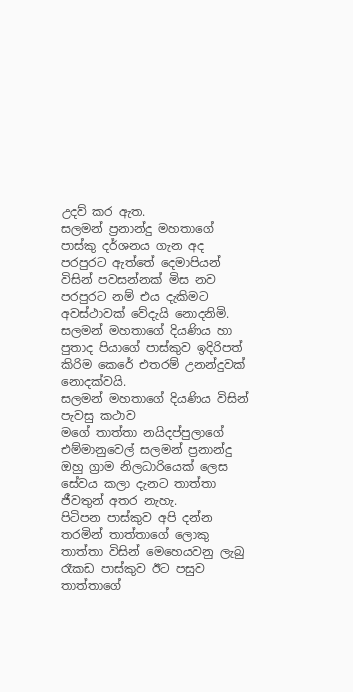උදව් කර ඇත.
සලමන් ප්‍රනාන්දු මහතාගේ පාස්කු දර්ශනය ගැන අද පරපුරට ඇත්තේ දෙමාපියන් විසින් පවසන්නක් මිස නව පරපුරට නම් එය දැකිමට අවස්ථාවක් වේදැයි නොදනිමි. සලමන් මහතාගේ දියණිය හා පුතාද පියාගේ පාස්කුව ඉදිරිපත් කිරිම කෙරේ එතරම් උනන්දුවක් නොදක්වයි.
සලමන් මහතාගේ දියණිය විසින් පැවසු කථාව
මගේ තාත්තා නයිදප්පුලාගේ එම්මානුවෙල් සලමන් ප්‍රනාන්දු ඔහු ග්‍රාම නිලධාරියෙක් ලෙස සේවය කලා දැනට තාත්තා ජීවතුන් අතර නැහැ.
පිටිපන පාස්කුව අපි දන්න තරමින් තාත්තාගේ ලොකු තාත්තා විසින් මෙහෙයවනු ලැබු රෑකඩ පාස්කුව ඊට පසුව තාත්තාගේ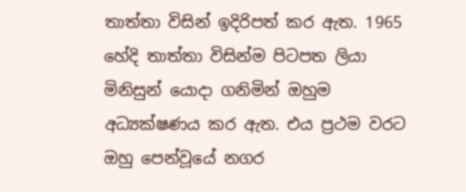තාත්තා විසින් ඉදිරිපත් කර ඇත. 1965 හේදි තාත්තා විසින්ම පිටපත ලියා මිනිසුන් යොදා ගනිමින් ඔහුම අධ්‍යක්ෂණය කර ඇත. එය ප්‍රථම වරට ඔහු පෙන්වූයේ නගර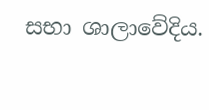සභා ශාලාවේදිය.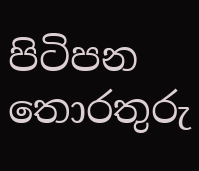පිටිපන තොරතුරු